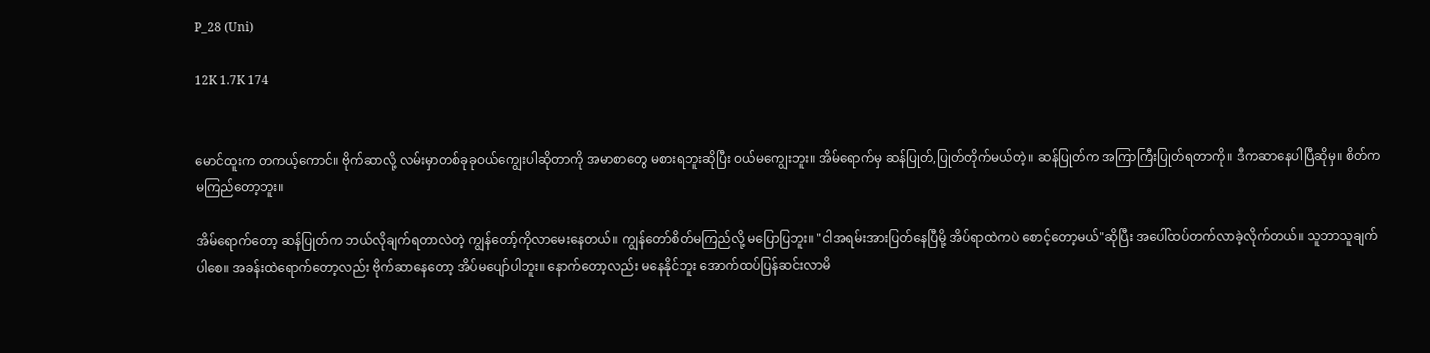P_28 (Uni)

12K 1.7K 174


မောင်ထူးက တကယ့်ကောင်။ ဗိုက်ဆာလို့ လမ်းမှာတစ်ခုခုဝယ်ကျွေးပါဆိုတာကို အမာစာတွေ မစားရဘူးဆိုပြီး ဝယ်မကျွေးဘူး။ အိမ်ရောက်မှ ဆန်ပြုတ်,ပြုတ်တိုက်မယ်တဲ့။ ဆန်ပြုတ်က အကြာကြီးပြုတ်ရတာကို။ ဒီကဆာနေပါပြီဆိုမှ။ စိတ်ကမကြည်တော့ဘူး။

အိမ်ရောက်တော့ ဆန်ပြုတ်က ဘယ်လိုချက်ရတာလဲတဲ့ ကျွန်တော့်ကိုလာမေးနေတယ်။ ကျွန်တော်စိတ်မကြည်လို့ မပြောပြဘူး။ "ငါအရမ်းအားပြတ်နေပြီမို့ အိပ်ရာထဲကပဲ စောင့်တော့မယ်"ဆိုပြီး အပေါ်ထပ်တက်လာခဲ့လိုက်တယ်။ သူဘာသူချက်ပါစေ။ အခန်းထဲရောက်တော့လည်း ဗိုက်ဆာနေတော့ အိပ်မပျော်ပါဘူး။ နောက်တော့လည်း မနေနိုင်ဘူး အောက်ထပ်ပြန်ဆင်းလာမိ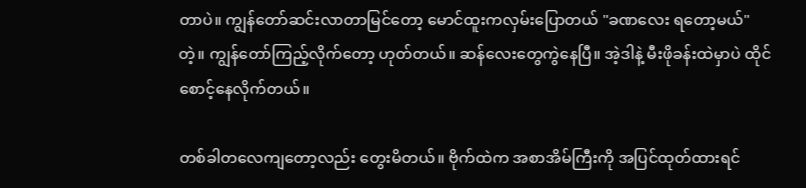တာပဲ။ ကျွန်တော်ဆင်းလာတာမြင်တော့ မောင်ထူးကလှမ်းပြောတယ် "ခဏလေး ရတော့မယ်"တဲ့။ ကျွန်တော်ကြည့်လိုက်တော့ ဟုတ်တယ်။ ဆန်လေးတွေကွဲနေပြီ။ အဲ့ဒါနဲ့ မီးဖိုခန်းထဲမှာပဲ ထိုင်စောင့်နေလိုက်တယ်။

တစ်ခါတလေကျတော့လည်း တွေးမိတယ်။ ဗိုက်ထဲက အစာအိမ်ကြီးကို အပြင်ထုတ်ထားရင်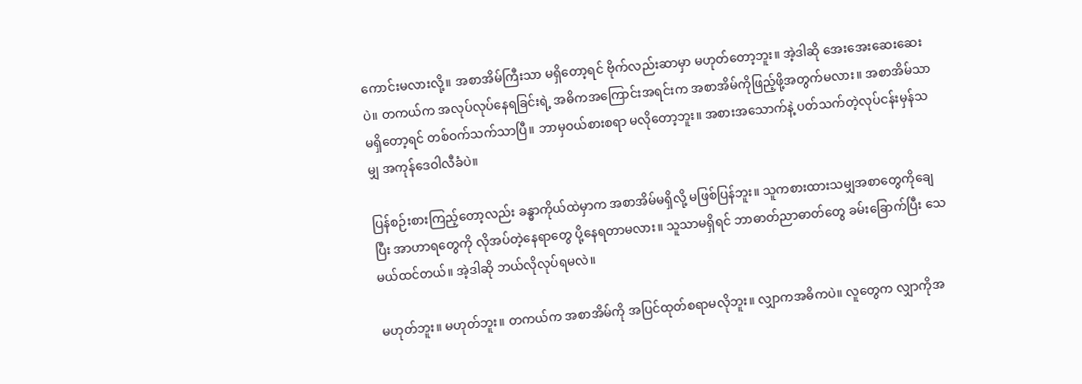ကောင်းမလားလို့။ အစာအိမ်ကြီးသာ မရှိတော့ရင် ဗိုက်လည်းဆာမှာ မဟုတ်တော့ဘူး။ အဲ့ဒါဆို အေးအေးဆေးဆေးပဲ။ တကယ်က အလုပ်လုပ်နေရခြင်းရဲ့ အဓိကအကြောင်းအရင်းက အစာအိမ်ကိုဖြည့်ဖို့အတွက်မလား။ အစာအိမ်သာ မရှိတော့ရင် တစ်ဝက်သက်သာပြီ။ ဘာမှဝယ်စားစရာ မလိုတော့ဘူး။ အစားအသောက်နဲ့ ပတ်သက်တဲ့လုပ်ငန်းမှန်သမျှ အကုန်ဒေဝါလီခံပဲ။

ပြန်စဉ်းစားကြည့်တော့လည်း ခန္ဓာကိုယ်ထဲမှာက အစာအိမ်မရှိလို့ မဖြစ်ပြန်ဘူး။ သူကစားထားသမျှအစာတွေကိုချေပြီး အာဟာရတွေကို လိုအပ်တဲ့နေရာတွေ ပို့နေရတာမလား။ သူသာမရှိရင် ဘာဓာတ်ညာဓာတ်တွေ ခမ်းခြောက်ပြီး သေမယ်ထင်တယ်။ အဲ့ဒါဆို ဘယ်လိုလုပ်ရမလဲ။

မဟုတ်ဘူး။ မဟုတ်ဘူး။ တကယ်က အစာအိမ်ကို အပြင်ထုတ်စရာမလိုဘူး။ လျှာကအဓိကပဲ။ လူတွေက လျှာကိုအ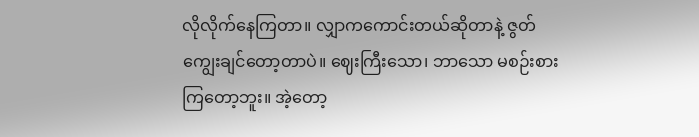လိုလိုက်နေကြတာ။ လျှာကကောင်းတယ်ဆိုတာနဲ့ ဇွတ်ကျွေးချင်တော့တာပဲ။ ဈေးကြီးသော၊ ဘာသော မစဉ်းစားကြတော့ဘူး။ အဲ့တော့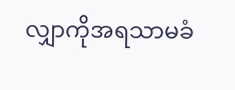လျှာကိုအရသာမခံ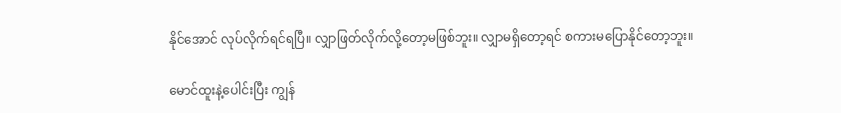နိုင်အောင် လုပ်လိုက်ရင်ရပြီ။ လျှာဖြတ်လိုက်လို့တော့မဖြစ်ဘူး။ လျှာမရှိတော့ရင် စကားမပြောနိုင်တော့ဘူး။

မောင်ထူးနဲ့ပေါင်းပြီး ကျွန်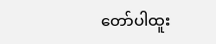တော်ပါထူး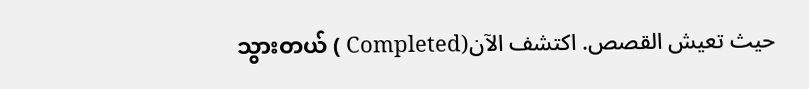သွားတယ် ( Completed)حيث تعيش القصص. اكتشف الآن